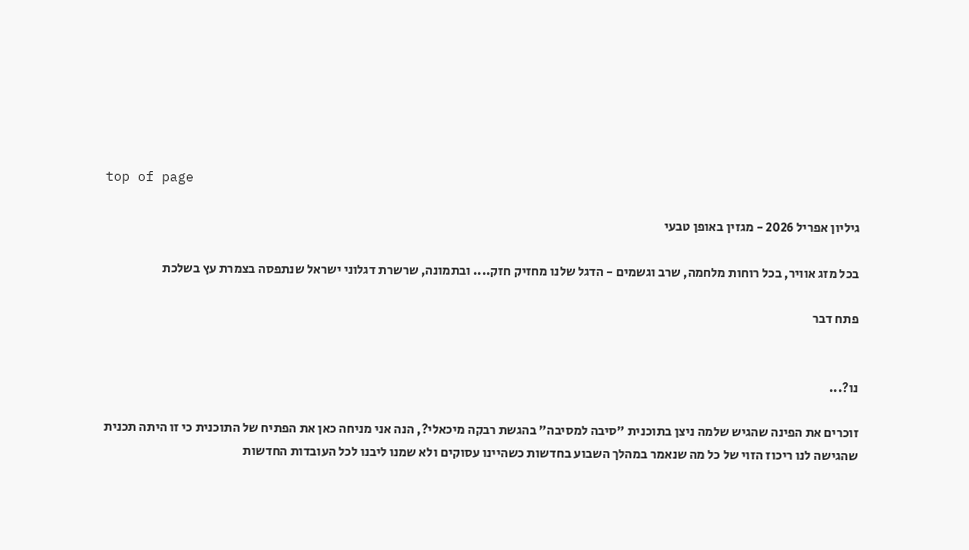top of page

גיליון אפריל 2026 - מגזין באופן טבעי

בכל מזג אוויר, בכל רוחות מלחמה, שרב וגשמים - הדגל שלנו מחזיק חזק.... ובתמונה, שרשרת דגלוני ישראל שנתפסה בצמרת עץ בשלכת

פתח דבר


נו?...

זוכרים את הפינה שהגיש שלמה ניצן בתוכנית "סיבה למסיבה" בהגשת רבקה מיכאלי?, הנה אני מניחה כאן את הפתיח של התוכנית כי זו היתה תכנית שהגישה לנו ריכוז הזוי של כל מה שנאמר במהלך השבוע בחדשות כשהיינו עסוקים ולא שמנו ליבנו לכל העובדות החדשות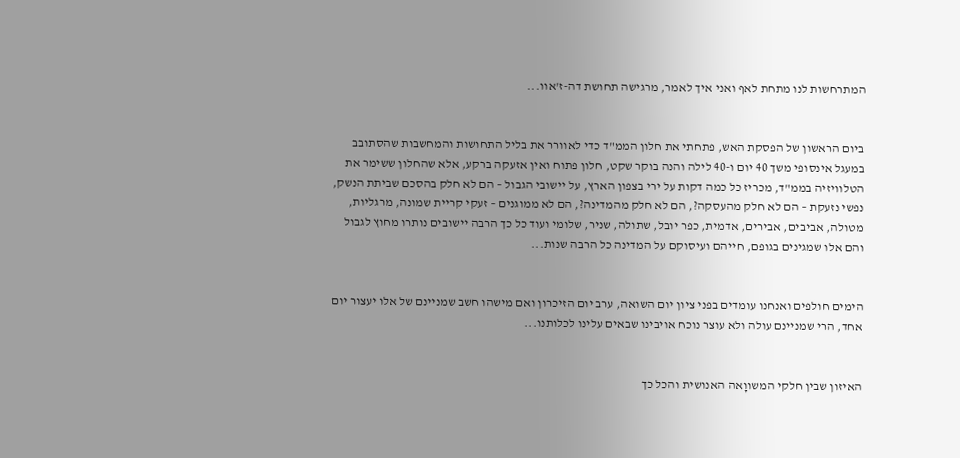המתרחשות לנו מתחת לאף ואני איך לאמר, מרגישה תחושת דה-ז'אוו...


ביום הראשון של הפסקת האש, פתחתי את חלון הממ"ד כדי לאוורר את בליל התחושות והמחשבות שהסתובב במעגל אינסופי משך 40 יום ו-40 לילה והנה בוקר שקט, חלון פתוח ואין אזעקה ברקע, אלא שהחלון ששימר את הטלוויזיה בממ"ד, מכריז כל כמה דקות על ירי בצפון הארץ, על יישובי הגבול – הם לא חלק בהסכם שביתת הנשק, נפשי נזעקת – הם לא חלק מהעסקה?, הם לא חלק מהמדינה?, הם לא ממוגנים – זעקי קריית שמונה, מרגליות, מטולה, אביבים, אבירים, אדמית, כפר יובל, שתולה, שניר, שלומי ועוד כל כך הרבה יישובים נותרו מחוץ לגבול והם אלו שמגינים בגופם, חייהם ועיסוקם על המדינה כל הרבה שנות...


הימים חולפים ואנחנו עומדים בפני ציון יום השואה, ערב יום הזיכרון ואם מישהו חשב שמניינם של אלו יעצור יום אחד, הרי שמניינם עולה ולא עוצר נוכח אויבינו שבאים עלינו לכלותנו...


האיזון שבין חלקי המשווָאה האנושית והכל כך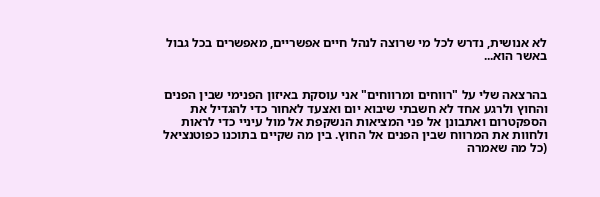לא אנושית, נדרש לכל מי שרוצה לנהל חיים אפשריים, מאפשרים בכל גבול באשר הוא...


בהרצאה שלי על "רווחים ומרווחים" אני עוסקת באיזון הפנימי שבין הפנים והחוץ ולרגע אחד לא חשבתי שיבוא יום ואצעד לאחור כדי להגדיל את הספקטרום ואתבונן אל פני המציאות הנשקפת אל מול עיניי כדי לראות ולחוות את המרווח שבין הפנים אל החוץ. בין מה שקיים בתוכנו כפוטנציאל (כל מה שאמרה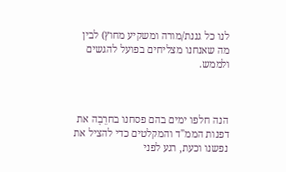לנו כל גננת/מורה ומשקיע מחוץ) לבין מה שאנחנו מצליחים בפועל להגשים ולממש.



הנה חלפו ימים בהם פסחנו בחרֵבָה את דפנות הממ"ד והמקלטים כדי להציל את נפשנו וכעת, רגע לפני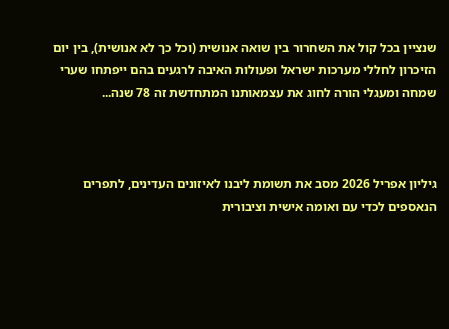שנציין בכל קול את השחרור בין שואה אנושית (וכל כך לא אנושית), בין יום הזיכרון לחללי מערכות ישראל ופעולות האיבה לרגעים בהם ייפתחו שערי שמחה ומעגלי הורה לחוג את עצמאותנו המתחדשת זה 78 שנה...



גיליון אפריל 2026 מסב את תשומת ליבנו לאיזונים העדינים, לתפרים הנאספים לכדי עם ואומה אישית וציבורית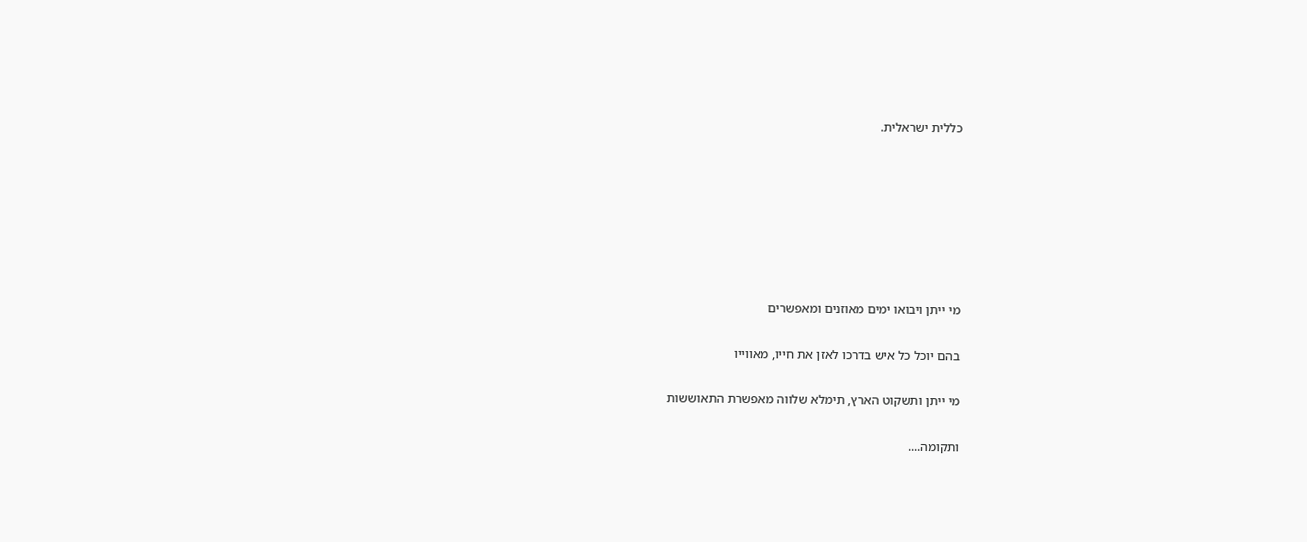כללית ישראלית.







מי ייתן ויבואו ימים מאוזנים ומאפשרים

בהם יוכל כל איש בדרכו לאזן את חייו, מאווייו

מי ייתן ותשקוט הארץ, תימלא שלווה מאפשרת התאוששות

ותקומה....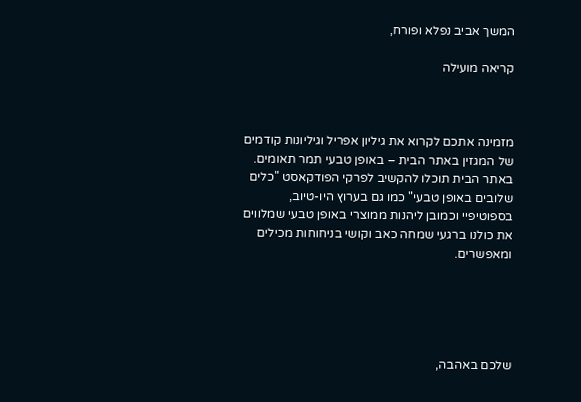המשך אביב נפלא ופורח,

קריאה מועילה



מזמינה אתכם לקרוא את גיליון אפריל וגיליונות קודמים של המגזין באתר הבית – באופן טבעי תמר תאומים. באתר הבית תוכלו להקשיב לפרקי הפודקאסט "כלים שלובים באופן טבעי" כמו גם בערוץ היו-טיוב, בספוטיפיי וכמובן ליהנות ממוצרי באופן טבעי שמלווים את כולנו ברגעי שמחה כאב וקושי בניחוחות מכילים ומאפשרים.





שלכם באהבה,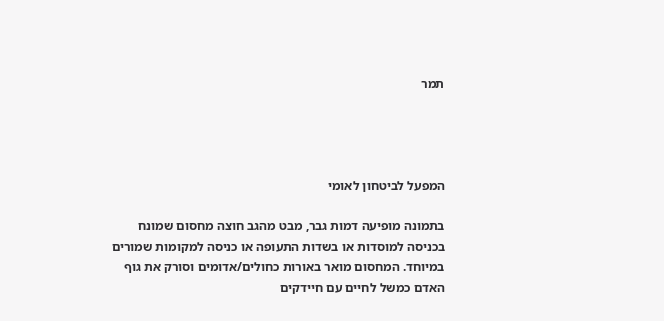תמר




המפעל לביטחון לאומי

בתמונה מופיעה דמות גבר, מבט מהגב חוצה מחסום שמונח בכניסה למוסדות או בשדות התעופה או כניסה למקומות שמורים במיוחד. המחסום מואר באורות כחולים/אדומים וסורק את גוף האדם כמשל לחיים עם חיידקים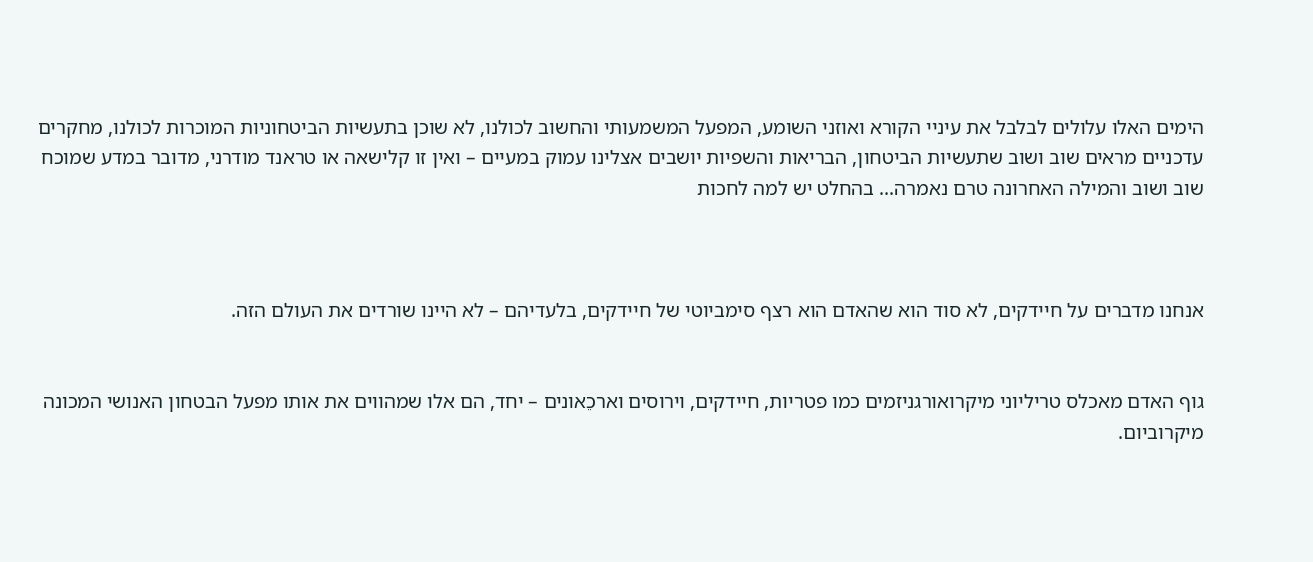הימים האלו עלולים לבלבל את עיניי הקורא ואוזני השומע, המפעל המשמעותי והחשוב לכולנו, לא שוכן בתעשיות הביטחוניות המוכרות לכולנו, מחקרים עדכניים מראים שוב ושוב שתעשיות הביטחון, הבריאות והשפיות יושבים אצלינו עמוק במעיים – ואין זו קלישאה או טראנד מודרני, מדובר במדע שמוכח שוב ושוב והמילה האחרונה טרם נאמרה... בהחלט יש למה לחכות



אנחנו מדברים על חיידקים, לא סוד הוא שהאדם הוא רצף סימביוטי של חיידקים, בלעדיהם – לא היינו שורדים את העולם הזה.


גוף האדם מאכלס טריליוני מיקרואורגניזמים כמו פטריות, חיידקים, וירוסים וארכֵאונים – יחד, הם אלו שמהווים את אותו מפעל הבטחון האנושי המכונה מיקרוביום.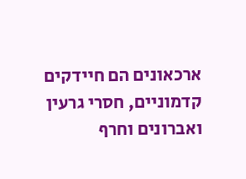ארכאונים הם חיידקים קדמוניים, חסרי גרעין ואברונים וחרף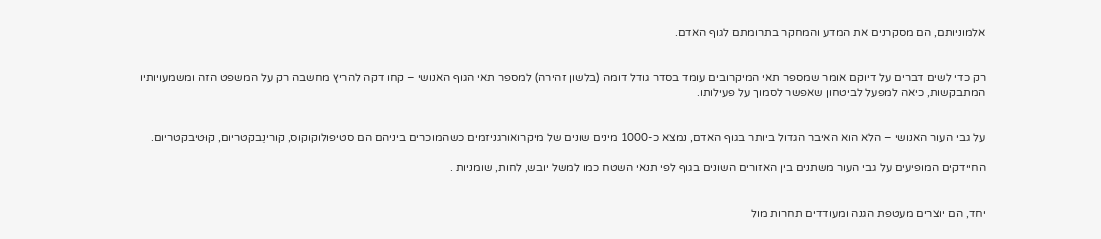אלמוניותם, הם מסקרנים את המדע והמחקר בתרומתם לגוף האדם.


רק כדי לשים דברים על דיוקם אומר שמספר תאי המיקרובים עומד בסדר גודל דומה (בלשון זהירה) למספר תאי הגוף האנושי – קחו דקה להריץ מחשבה רק על המשפט הזה ומשמעויותיו המתבקשות, כיאה למפעל לביטחון שאפשר לסמוך על פעילותו.


על גבי העור האנושי – הלא הוא האיבר הגדול ביותר בגוף האדם, נמצא כ-1000 מינים שונים של מיקרואורגניזמים כשהמוכרים ביניהם הם סטיפולוקוקוס, קורינֵבקטריום, קוּטיבקטריום.

החיידקים המופיעים על גבי העור משתנים בין האזורים השונים בגוף לפי תנאי השטח כמו למשל יובש, לחות, שומניות .


יחד, הם יוצרים מעטפת הגנה ומעודדים תחרות מול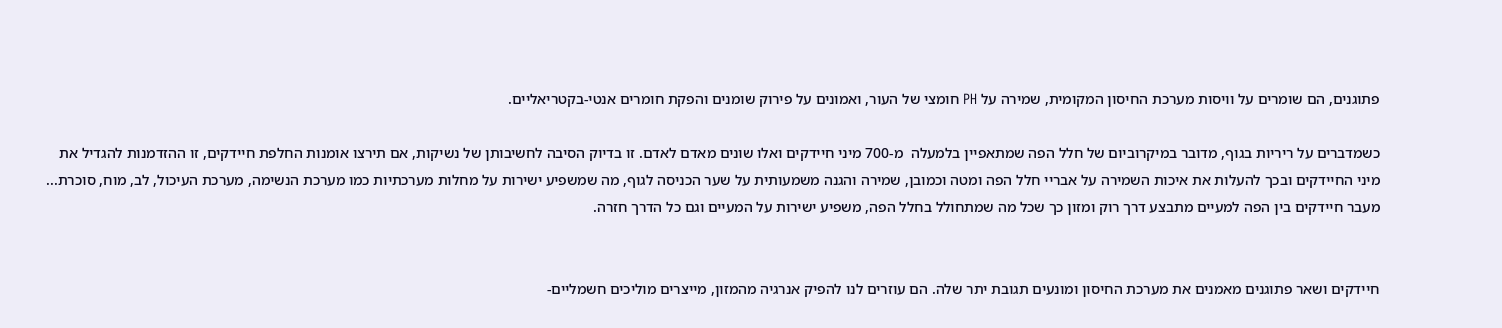פתוגנים, הם שומרים על וויסות מערכת החיסון המקומית, שמירה על PH חומצי של העור, ואמונים על פירוק שומנים והפקת חומרים אנטי-בקטריאליים.

כשמדברים על ריריות בגוף, מדובר במיקרוביום של חלל הפה שמתאפיין בלמעלה  מ-700 מיני חיידקים ואלו שונים מאדם לאדם. זו בדיוק הסיבה לחשיבותן של נשיקות, אם תירצו אומנות החלפת חיידקים, זו ההזדמנות להגדיל את מיני החיידקים ובכך להעלות את איכות השמירה על אבריי חלל הפה ומטה וכמובן, שמירה והגנה משמעותית על שער הכניסה לגוף, מה שמשפיע ישירות על מחלות מערכתיות כמו מערכת הנשימה, מערכת העיכול, לב, מוח, סוכרת... מעבר חיידקים בין הפה למעיים מתבצע דרך רוק ומזון כך שכל מה שמתחולל בחלל הפה, משפיע ישירות על המעיים וגם כל הדרך חזרה.


חיידקים ושאר פתוגנים מאמנים את מערכת החיסון ומונעים תגובת יתר שלה. הם עוזרים לנו להפיק אנרגיה מהמזון, מייצרים מוליכים חשמליים-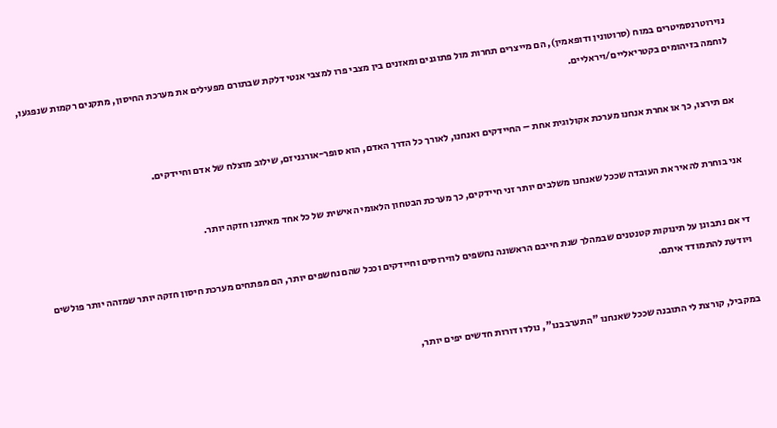נוירוטרנסמיטרים במוח (סרוטונין ודופאמין), הם מייצרים תחרות מול פתוגנים ומאזנים בין מצבי פרו למצבי אנטי דלקת שבתורם מפעילים את מערכת החיסון, מתקנים רקמות שנפגעו, לוחמה בזיהומים בקטריאליים/ויראליים.


אם תירצו, כך או אחרת אנחנו מערכת אקולוגית אחת – החיידקים ואנחנו, לאורך כל הדרך האדם, הוא סופר-אורגניזם, שילוב מוצלח של אדם וחיידקים.


אני בוחרת להאיר את העובדה שככל שאנחנו משלבים יותר זני חיידקים, כך מערכת הבטחון הלאומי האישית של כל אחד מאיתנו חזקה יותר.


די אם נתבונן על תינוקות קטנטנים שבמהלך שנת חייבם הראשונה נחשפים לווירוסים וחיידקים וככל שהם נחשפים יותר, הם מפתחים מערכת חיסון חזקה יותר שמזהה יותר פולשים ויודעת להתמודד איתם.


במקביל, קורצת לי התובנה שככל שאנחנו "התערבבנו", נולדו דורות חדשים יפים יותר,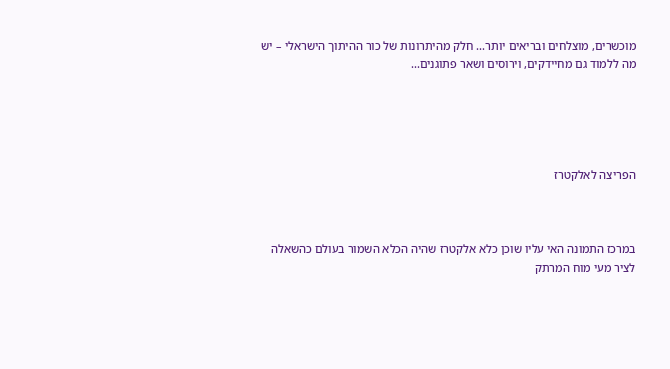מוכשרים, מוצלחים ובריאים יותר... חלק מהיתרונות של כור ההיתוך הישראלי – יש מה ללמוד גם מחיידקים, וירוסים ושאר פתוגנים...





הפריצה לאלקטרז



במרכז התמונה האי עליו שוכן כלא אלקטרז שהיה הכלא השמור בעולם כהשאלה לציר מעי מוח המרתק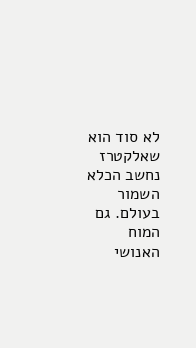לא סוד הוא שאלקטרז נחשב הכלא השמור בעולם. גם המוח האנושי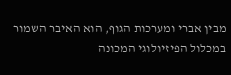מבין אברי ומערכות הגוף, הוא האיבר השמור במכלול הפיזיולוגי המכונה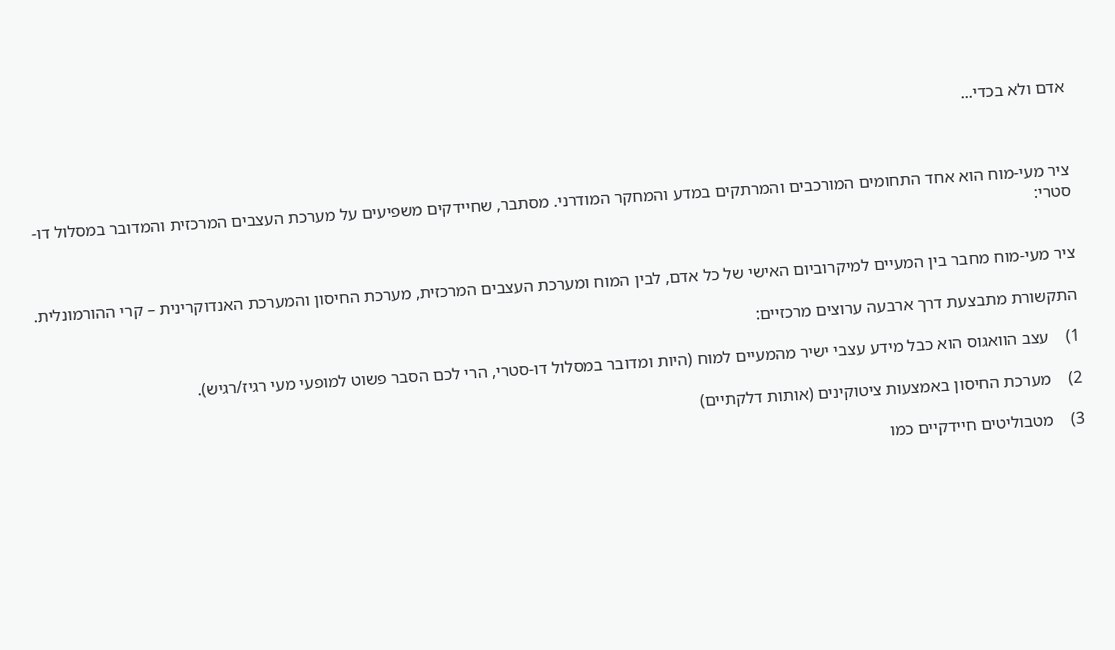אדם ולא בכדי...



ציר מעי-מוח הוא אחד התחומים המורכבים והמרתקים במדע והמחקר המודרני. מסתבר, שחיידקים משפיעים על מערכת העצבים המרכזית והמדובר במסלול דו-סטרי:


ציר מעי-מוח מחבר בין המעיים למיקרוביום האישי של כל אדם, לבין המוח ומערכת העצבים המרכזית, מערכת החיסון והמערכת האנדוקרינית – קרי ההורמונלית.

התקשורת מתבצעת דרך ארבעה ערוצים מרכזיים:

1)    עצב הוואגוס הוא כבל מידע עצבי ישיר מהמעיים למוח (היות ומדובר במסלול דו-סטרי, הרי לכם הסבר פשוט למופעי מעי רגיז/רגיש).

2)    מערכת החיסון באמצעות ציטוקינים (אותות דלקתיים)

3)    מטבוליטים חיידקיים כמו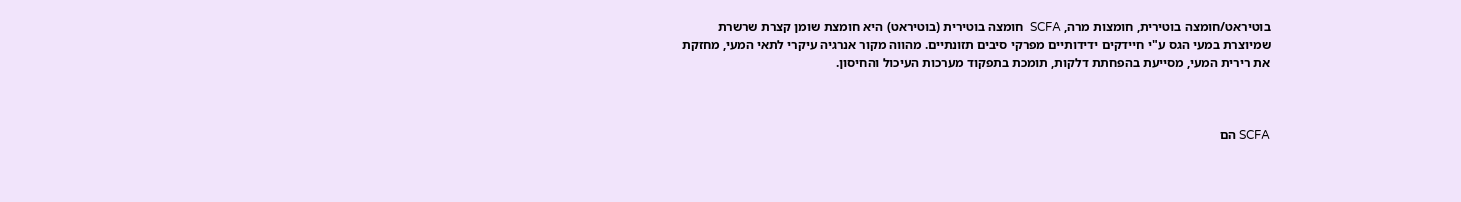בוטיראט/חומצה בוטירית, חומצות מרה, SCFA  חומצה בוטירית (בוטיראט) היא חומצת שומן קצרת שרשרת שמיוצרת במעי הגס ע"י חיידקים ידידותיים מפרקי סיבים תזונתיים. מהווה מקור אנרגיה עיקרי לתאי המעי, מחזקת את רירית המעי, מסייעת בהפחתת דלקות, תומכת בתפקוד מערכות העיכול והחיסון.



SCFA הם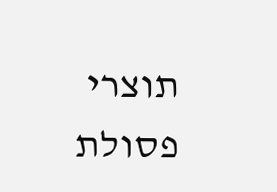תוצרי פסולת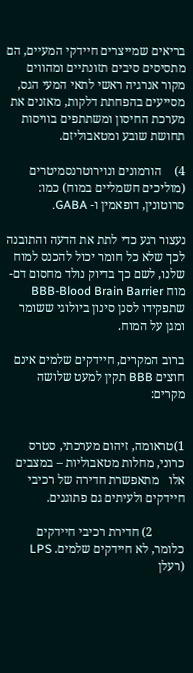בריאים שמייצרים חיידקי המעיים, הם מתסיסים סיבים תזונתיים ומהווים מקור אנרגיה ראשי לתאי המעי הגס, מסייעים בהפחתת דלקות, מאזנים את מערכת החיסון ומשתתפים בוויסות תחושת שובע ומטאבוליזם.

4)    הורמונים ונוירוטרנסמיטרים (מוליכים חשמליים במוח) כמו: סרוטונין, דופאמין ו- GABA.

נעצור רגע כדי לתת את הדעה והתובנה לכך שלא כל חומר יכול להכנס למוח שלנו, לשם כך בדיוק נולד מחסום דם-מוח BBB-Blood Brain Barrier שתפקידו לסנן סינון ביולוגי ששומר ומגן על המוח.

ברוב המקרים, חיידקים שלמים אינם חוצים BBB תקין למעט שלושה מקרים:


1)טראומה, זיהום מערכתי, סטרס כרוני, מחלות מטאבוליות – במצבים אלו   מתאפשרת חדירה של רכיבי חיידקים ולעיתים גם פתוגנים.

          2) חדירת רכיבי חיידקים כלומר, לא חיידקים שלמים. LPS (רעלן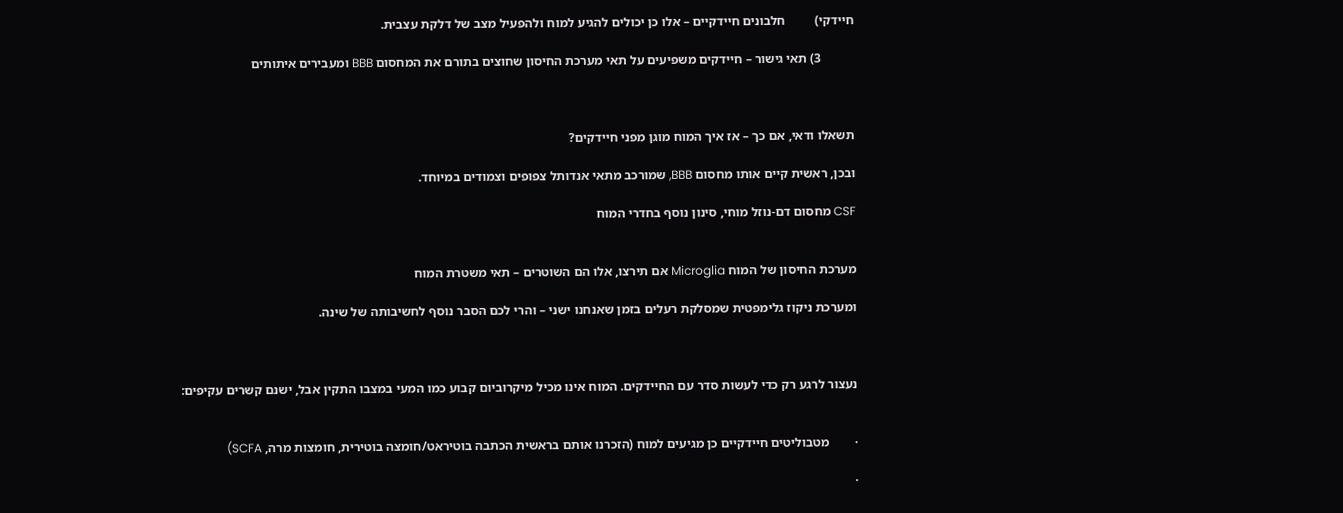חיידקי)         חלבונים חיידקיים – אלו כן יכולים להגיע למוח ולהפעיל מצב של דלקת עצבית.

          3) תאי גישור – חיידקים משפיעים על תאי מערכת החיסון שחוצים בתורם את המחסום BBB ומעבירים איתותים



תשאלו ודאי, אם כך – אז איך המוח מוגן מפני חיידקים?

ובכן, ראשית קיים אותו מחסום BBB, שמורכב מתאי אנדותל צפופים וצמודים במיוחד.

CSF מחסום דם-נוזל מוחי, סינון נוסף בחדרי המוח


מערכת החיסון של המוח Microglia אם תירצו, אלו הם השוטרים – תאי משטרת המוח

ומערכת ניקוז גלימפטית שמסלקת רעלים בזמן שאנחנו ישני – והרי לכם הסבר נוסף לחשיבותה של שינה.



נעצור לרגע רק כדי לעשות סדר עם החיידקים. המוח אינו מכיל מיקרוביום קבוע כמו המעי במצבו התקין אבל, ישנם קשרים עקיפים:


·        מטבוליטים חיידקיים כן מגיעים למוח (הזכרנו אותם בראשית הכתבה בוטיראט/חומצה בוטירית, חומצות מרה, SCFA)

·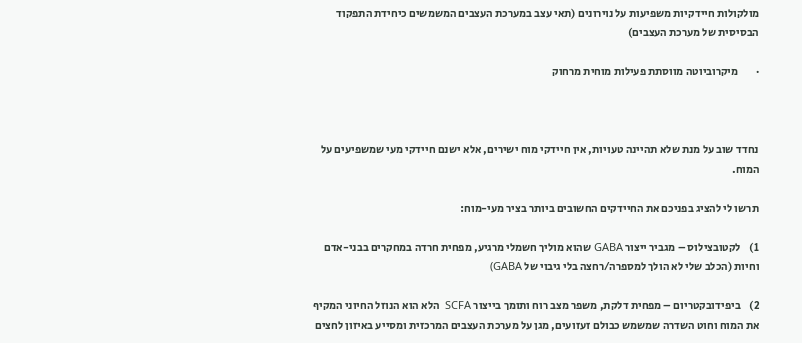מולקולות חיידקיות משפיעות על נוירונים (תאי עצב במערכת העצבים המשמשים כיחידת התפקוד הבסיסית של מערכת העצבים)

·        מיקרוביוטה מווסתת פעילות מוחית מרחוק



נחדד שוב על מנת שלא תהיינה טעויות, אין חיידקי מוח ישירים, אלא ישנם חיידקי מעי שמשפיעים על המוח.

תרשו לי להציג בפניכם את החיידקים החשובים ביותר בציר מעי-מוח:

1)    לקטובצילוס – מגביר ייצור GABA שהוא מוליך חשמלי מרגיע, מפחית חרדה במחקרים בבני-אדם וחיות (הכלב שלי לא הולך למספרה/רחצה בלי גיבוי של GABA)

2)    ביפידובקטריום – מפחית דלקת, משפר מצב רוח ותומך בייצור SCFA  הלא הוא הנוזל החיוני המקיף את המוח וחוט השדרה שמשמש כבולם זעזועים, מגן על מערכת העצבים המרכזית ומסייע באיזון לחצים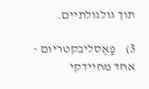תוך גולגולתיים.

3)    פָאֶסליבקטריום - אחד מחיידקי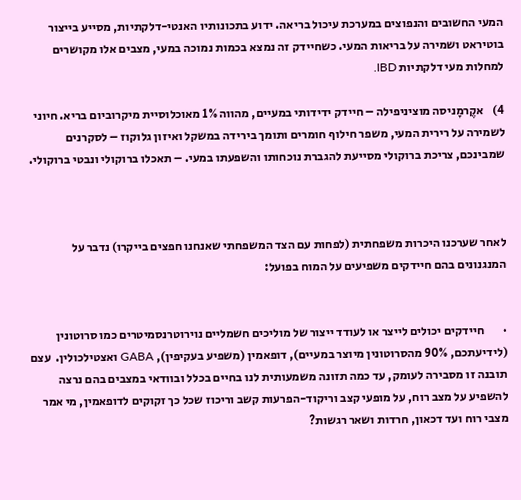המעי החשובים והנפוצים במערכת עיכול בריאה. ידוע בתכונותיו האנטי-דלקתיות, מסייע בייצור בוטיראט ושמירה על בריאות המעי. כשחיידק זה נמצא בכמות נמוכה במעי, מצבים אלו מקושרים למחלות מעי דלקתיות IBD.

4)    אקֶרמָניסה מוציניפילה – חיידק ידידותי במעיים, מהווה 1% מאוכלוסיית מיקרוביום בריא. חיוני לשמירה על רירית המעי, משפר חילוף חומרים ותומך בירידה במשקל ואיזון גלוקוז – לסקרנים שמבינכם, צריכת ברוקולי מסייעת להגברת נוכחותו והשפעתו במעי. – תאכלו ברוקולי ונבטי ברוקולי.



לאחר שערכנו היכרות משפחתית (לפחות עם הצד המשפחתי שאנחנו חפצים בייקרו) נדבר על המנגנונים בהם חיידקים משפיעים על המוח בפועל:


·        חיידקים יכולים לייצר או לעודד ייצור של מוליכים חשמליים נוירוטרנסמיטרים כמו סרוטונין (לידיעתכם, 90% מהסרוטונין מיוצר במעיים), דופאמין (משפיע בעקיפין), GABA ואצטילכולין.  עצם תובנה זו מסבירה לעומק, עד כמה תזונה משמעותית לנו בחיים בכלל ובוודאי במצבים בהם נרצה להשפיע על מצב רוח, על מופעי קצב וריקוד-הפרעות קשב וריכוז שכל כך זקוקים לדופאמין, מי אמר מצבי רוח ועד דכאון, חרדות ושאר רגשות?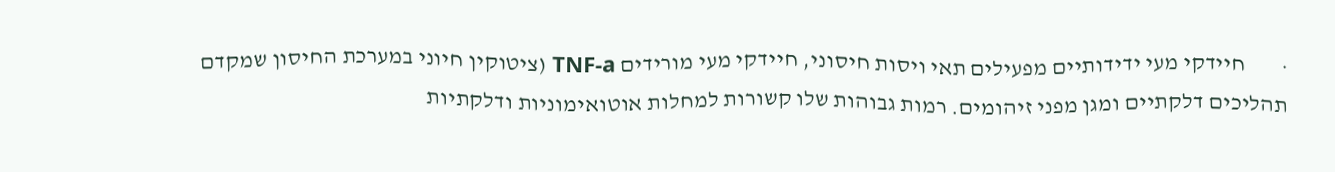·        חיידקי מעי ידידותיים מפעילים תאי ויסות חיסוני, חיידקי מעי מורידים TNF-a (ציטוקין חיוני במערכת החיסון שמקדם תהליכים דלקתיים ומגן מפני זיהומים. רמות גבוהות שלו קשורות למחלות אוטואימוניות ודלקתיות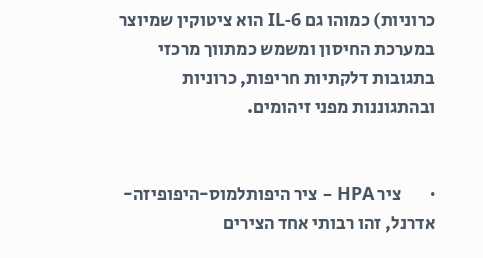כרוניות) כמוהו גם IL-6 הוא ציטוקין שמיוצר במערכת החיסון ומשמש כמתווך מרכזי בתגובות דלקתיות חריפות, כרוניות ובהתגוננות מפני זיהומים.


·        ציר HPA – ציר היפותלמוס-היפופיזה-אדרנל, זהו רבותי אחד הצירים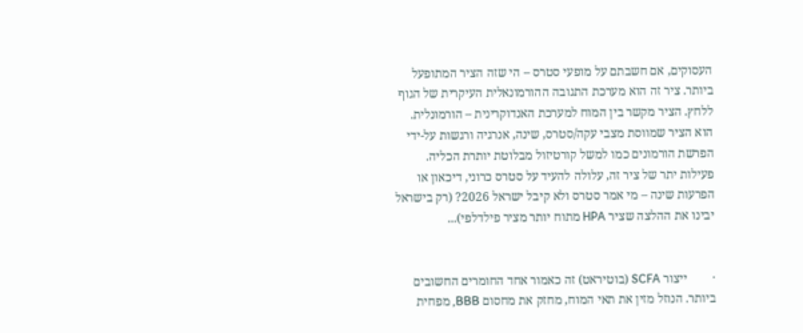העסוקים, אם חשבתם על מופעי סטרס – הי שזה הציר המתופעל ביותר. ציר זה הוא מערכת התגובה ההורמונאלית העיקרית של הגוף ללחץ. הציר מקשר בין המוח למערכת האנדוקרינית – הורמונלית. הוא הציר שמווסת מצבי עקה/סטרס, שינה, אנרגיה ורגשות על-ידי הפרשת הורמונים כמו למשל קורטיזול מבלוטת יותרת הכליה. פעילות יתר של ציר זה, עלולה להעיד על סטרס כרוני, דיכאון או הפרעות שינה – מי אמר סטרס ולא קיבל ישראל 2026? (רק בישראל יבינו את ההלצה שציר HPA מתוח יותר מציר פילדלפי)...


·        ייצור SCFA (בוטיראט) זה כאמור אחד החומרים החשובים ביותר. הנוזל מזין את תאי המוח, מחזק את מחסום BBB, מפחית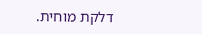דלקת מוחית.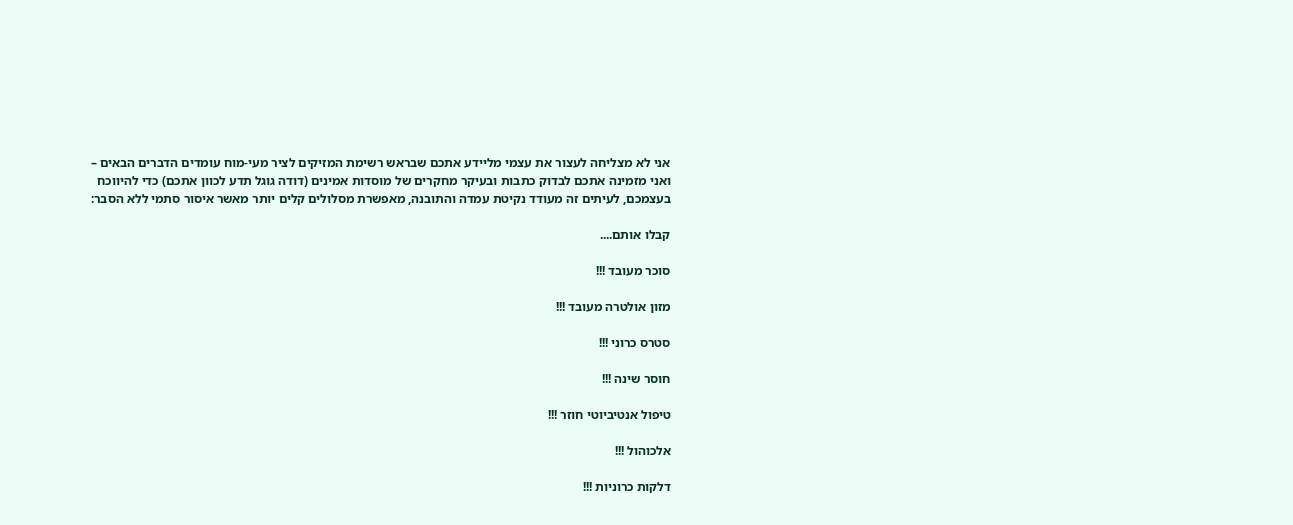אני לא מצליחה לעצור את עצמי מליידע אתכם שבראש רשימת המזיקים לציר מעי-מוח עומדים הדברים הבאים – ואני מזמינה אתכם לבדוק כתבות ובעיקר מחקרים של מוסדות אמינים (דודה גוגל תדע לכוון אתכם) כדי להיווכח בעצמכם, לעיתים זה מעודד נקיטת עמדה והתובנה, מאפשרת מסלולים קלים יותר מאשר איסור סתמי ללא הסבר:

קבלו אותם....

סוכר מעובד !!!

מזון אולטרה מעובד !!!

סטרס כרוני !!!

חוסר שינה !!!

טיפול אנטיביוטי חוזר !!!

אלכוהול !!!

דלקות כרוניות !!!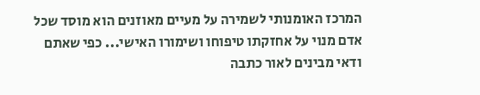המרכז האומנותי לשמירה על מעיים מאוזנים הוא מוסד שכל אדם מנוי על אחזקתו טיפוחו ושימורו האישי... כפי שאתם ודאי מבינים לאור כתבה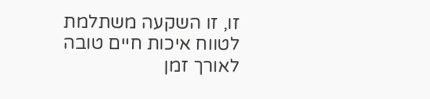זו, זו השקעה משתלמת לטווח איכות חיים טובה לאורך זמן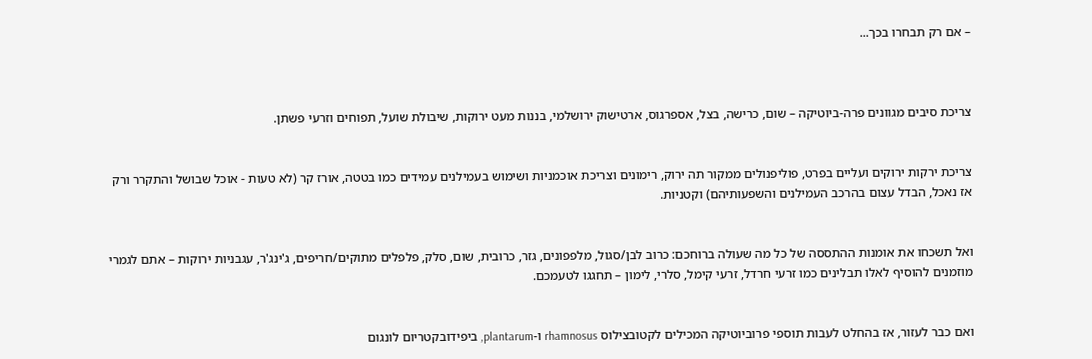– אם רק תבחרו בכך...



צריכת סיבים מגוונים פרה-ביוטיקה – שום, כרישה, בצל, אספרגוס, ארטישוק ירושלמי, בננות מעט ירוקות, שיבולת שועל, תפוחים וזרעי פשתן.


צריכת ירקות ירוקים ועליים בפרט, פוליפנולים ממקור תה ירוק, רימונים וצריכת אוכמניות ושימוש בעמילנים עמידים כמו בטטה, אורז קר (לא טעות - אוכל שבושל והתקרר ורק אז נאכל, הבדל עצום בהרכב העמילנים והשפעותיהם) וקטניות.


ואל תשכחו את אומנות ההתססה של כל מה שעולה ברוחכם: כרוב לבן/סגול, מלפפונים, גזר, כרובית, שום, סלק, פלפלים מתוקים/חריפים, ג'ינג'ר, עגבניות ירוקות – אתם לגמרי מוזמנים להוסיף לאלו תבלינים כמו זרעי חרדל, זרעי קימל, סלרי, לימון – תחגגו לטעמכם.


ואם כבר לעזור, אז בהחלט לעבות תוספי פרוביוטיקה המכילים לקטובצילוס rhamnosus ו-plantarum, ביפידובקטריום לונגום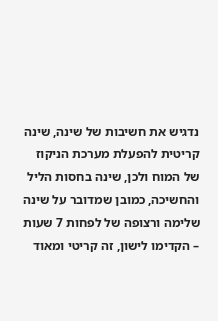נדגיש את חשיבות של שינה, שינה קריטית להפעלת מערכת הניקוז של המוח ולכן, שינה בחסות הליל והחשיכה, כמובן שמדובר על שינה שלימה ורצופה של לפחות 7 שעות – הקדימו לישון, זה קריטי ומאוד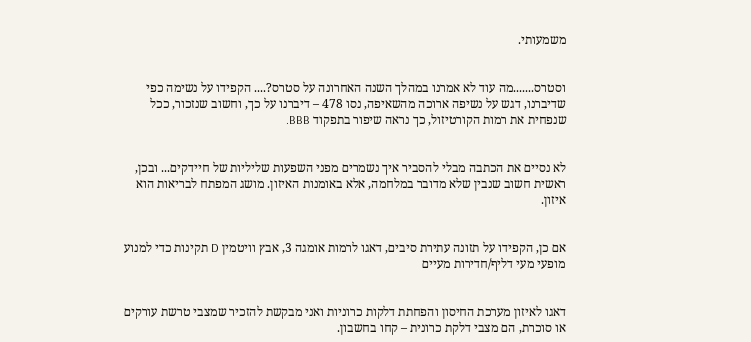משמעותי.


וסטרס.......מה עוד לא אמרנו במהלך השנה האחרונה על סטרס?.... הקפידו על נשימה כפי שדיברנו, דגש על נשיפה ארוכה מהשאיפה, נסו 478 – דיברנו על כך, וחשוב שנזכור, ככל שנפחית את רמות הקורטיזול, כך נראה שיפור בתפקוד BBB.


לא נסיים את הכתבה מבלי להסביר איך נשמרים מפני השפעות שליליות של חיידקים... ובכן, ראשית חשוב שנבין שלא מדובר במלחמה, אלא באומנות האיזון. מושג המפתח לבריאות הוא איזון.


אם כן, הקפידו על תזונה עתירת סיבים, דאגו לרמות אומגה 3, אבץ וויטמין D תקינות כדי למנוע מופעי מעי דליף/חדירות מעיים


דאגו לאיזון מערכת החיסון והפחתת דלקות כרוניות ואני מבקשת להזכיר שמצבי טרשת עורקים או סוכרת, הם מצבי דלקת כרונית – קחו בחשבון.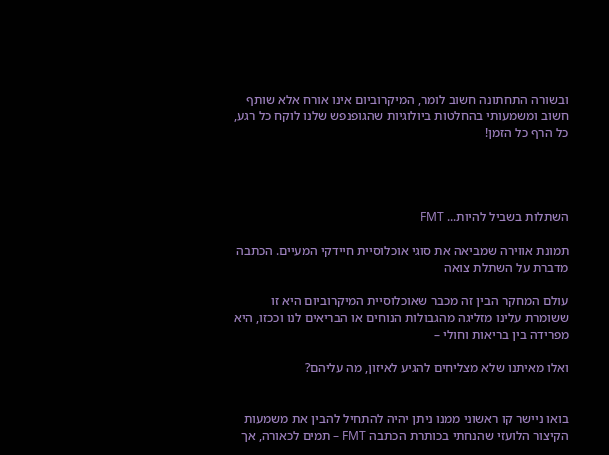ובשורה התחתונה חשוב לומר, המיקרוביום אינו אורח אלא שותף חשוב ומשמעותי בהחלטות ביולוגיות שהגופנפש שלנו לוקח כל רגע, כל הרף כל הזמן!




השתלות בשביל להיות... FMT

תמונת אווירה שמביאה את סוגי אוכלוסיית חיידקי המעיים. הכתבה מדברת על השתלת צואה

עולם המחקר הבין זה מכבר שאוכלוסיית המיקרוביום היא זו ששומרת עלינו מזליגה מהגבולות הנוחים או הבריאים לנו וככזו, היא מפרידה בין בריאות וחולי –

ואלו מאיתנו שלא מצליחים להגיע לאיזון, מה עליהם?


בואו ניישר קו ראשוני ממנו ניתן יהיה להתחיל להבין את משמעות הקיצור הלועזי שהנחתי בכותרת הכתבה FMT – תמים לכאורה, אך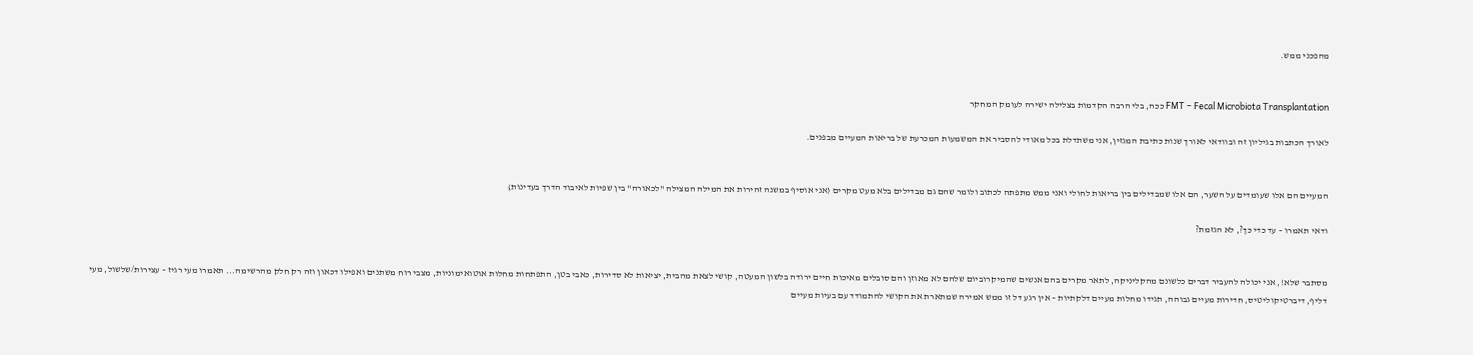מהפכני ממש.


FMT – Fecal Microbiota Transplantation ככה, בלי הרבה הקדמות בצלילה ישירה לעומק המחקר

לאורך הכתבות בגיליון זה ובוודאי לאורך שנות כתיבת המגזין, אני משתדלת בכל מאודי להסביר את המשמעות המכרעת של בריאות המעיים מבפנים.


המעיים הם אלו שעומדים על השער, הם אלו שמבדילים בין בריאות לחולי ואני ממש מתפתה לכתוב ולומר שהם גם מבדילים בלא מעט מקרים (אני אוסיף במשנה זהירות את המילה המצילה "לכאורה" בין שפיות לאיבוד הדרך בעדינות)

ודאי תאמרו – עד כדי כך?, לא הגזמת?


מסתבר שלא!, אני יכולה להעביר דברים כלשונם מהקליניקה, לתאר מקרים בהם אנשים שהמיקרוביום שלהם לא מאוזן והם סובלים מאיכות חיים ירודה בלשון המעטה, קושי לצאת מהבית, יציאות לא סדירות, כאבי בטן, התפתחות מחלות אוטואימוניות, מצבי רוח משתנים ואפילו דכאון וזה רק חלק מהרשימה... תאמרו מעי רגיז – עצירות/שלשול, מעי דליף, דיברטיקוליטיס, חדירות מעיים גבוהה, תגידו מחלות מעיים דלקתיות – אין רגע דל זו ממש אמירה שמתארת את הקושי להתמודד עם בעיות מעיים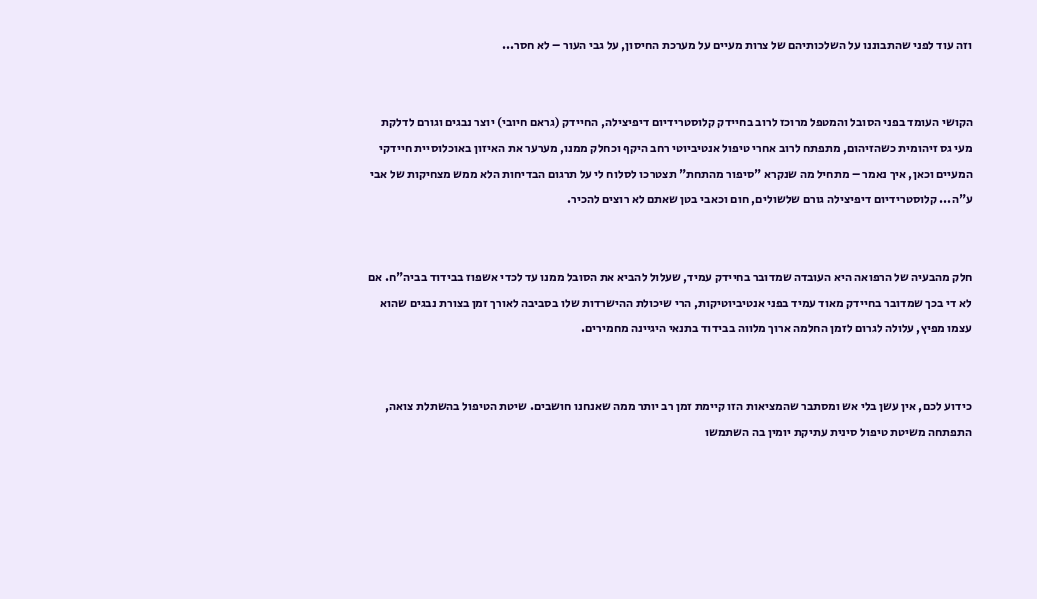וזה עוד לפני שהתבוננו על השלכותיהם של צרות מעיים על מערכת החיסון, על גבי העור – לא חסר...


הקושי העומד בפני הסובל והמטפל מרוכז לרוב בחיידק קלוסטרידיום דיפיצילה, החיידק (גראם חיובי) יוצר נבגים וגורם לדלקת מעי גס זיהומית כשהזיהום, מתפתח לרוב אחרי טיפול אנטיביוטי רחב היקף וכחלק ממנו, מערער את האיזון באוכלוסיית חיידקי המעיים וכאן, איך נאמר – מתחיל מה שנקרא "סיפור מהתחת" תצטרכו לסלוח לי על תרגום הבדיחות הלא ממש מצחיקות של אבי ע"ה... קלוסטרידיום דיפיצילה גורם שלשולים, חום וכאבי בטן שאתם לא רוצים להכיר.


חלק מהבעיה של הרפואה היא העובדה שמדובר בחיידק עמיד, שעלול להביא את הסובל ממנו עד לכדי אשפוז בבידוד בביה"ח. אם לא די בכך שמדובר בחיידק מאוד עמיד בפני אנטיביוטיקות, הרי שיכולת ההישרדות שלו בסביבה לאורך זמן בצורת נבגים שהוא עצמו מפיץ, עלולה לגרום לזמן החלמה ארוך מלווה בבידוד בתנאי היגיינה מחמירים.


כידוע לכם, אין עשן בלי אש ומסתבר שהמציאות הזו קיימת זמן רב יותר ממה שאנחנו חושבים. שיטת הטיפול בהשתלת צואה, התפתחה משיטת טיפול סינית עתיקת יומין בה השתמשו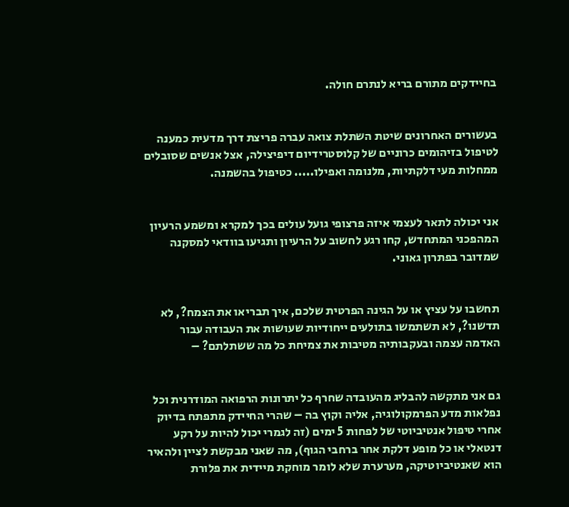בחיידקים מתורם בריא לנתרם חולה.


בעשורים האחרונים שיטת השתלת צואה עברה פריצת דרך מדעית כמענה לטיפול בזיהומים כרוניים של קלוסטרידיום דיפיצילה, אצל אנשים שסובלים ממחלות מעי דלקתיות, מלנומה ואפילו..... כטיפול בהשמנה.


אני יכולה לתאר לעצמי איזה פרצופי גועל עולים בכך למקרא ומשמע הרעיון המהפכני המתחדש, קחו רגע לחשוב על הרעיון ותגיעו בוודאי למסקנה שמדובר בפתרון גאוני.


תחשבו על עציץ או על הגינה הפרטית שלכם, איך תבריאו את הצמח?, לא תדשנו?, לא תשתמשו בתולעים ייחודיות שעושות את העבודה עבור האדמה עצמה ובעקבותיה מטיבות את צמיחת כל מה ששתלתם? –


גם אני מתקשה להבליג מהעובדה שחרף כל יתרונות הרפואה המודרנית וכל נפלאות מדע הפרמקולוגיה, אליה וקוץ בה – שהרי החיידק מתפתח בדיוק אחרי טיפול אנטיביוטי של לפחות 5 ימים (זה לגמרי יכול להיות על רקע דנטאלי או כל מופע דלקת אחר ברחבי הגוף), מה שאני מבקשת לציין ולהאיר הוא שאנטיביוטיקה, מערערת שלא לומר מוחקת מיידית את פלורת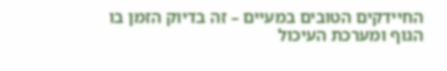החיידקים הטובים במעיים – זה בדיוק הזמן בו הגוף ומערכת העיכול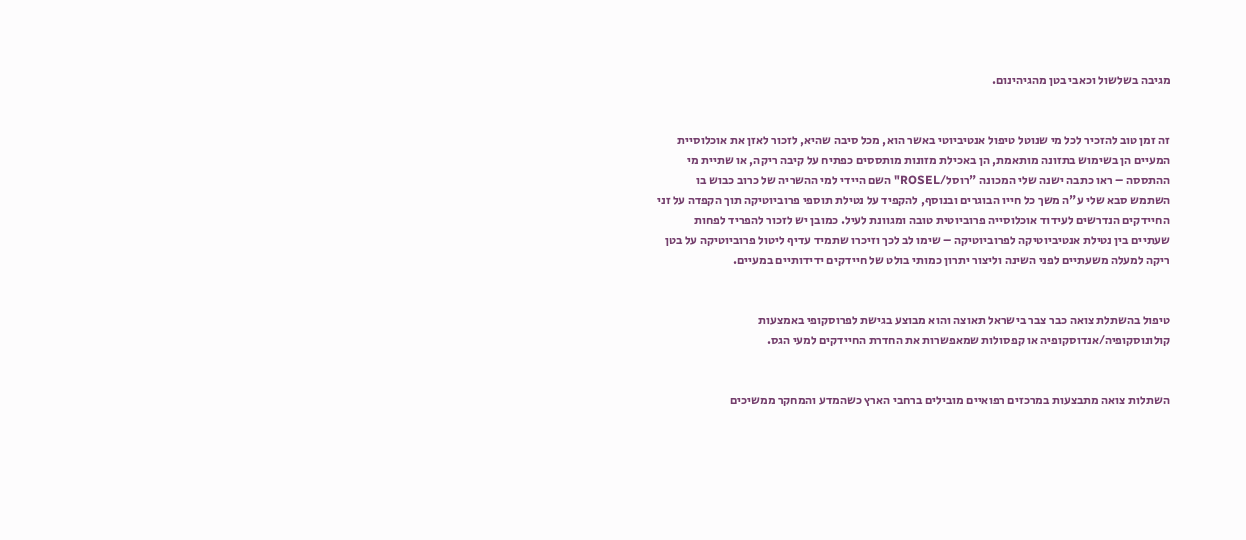מגיבה בשלשול וכאבי בטן מהגיהינום.


זה זמן טוב להזכיר לכל מי שנוטל טיפול אנטיביוטי באשר הוא, מכל סיבה שהיא, לזכור לאזן את אוכלוסיית המעיים הן בשימוש בתזונה מותאמת, הן באכילת מזונות מותססים כפתיח על קיבה ריקה, או שתיית מי ההתססה – ראו כתבה ישנה שלי המכונה "רוסל/ROSEL" השם היידי למי ההשריה של כרוב כבוש בו השתמש סבא שלי ע"ה משך כל חייו הבוגרים ובנוסף, להקפיד על נטילת תוספי פרוביוטיקה תוך הקפדה על זני החיידקים הנדרשים לעידוד אוכלוסייה פרוביוטית טובה ומגוונת לעיל. כמובן יש לזכור להפריד לפחות שעתיים בין נטילת אנטיביוטיקה לפרוביוטיקה – שימו לב לכך וזיכרו שתמיד עדיף ליטול פרוביוטיקה על בטן ריקה למעלה משעתיים לפני השינה וליצור יתרון כמותי בולט של חיידקים ידידותיים במעיים.


טיפול בהשתלת צואה כבר צבר בישראל תאוצה והוא מבוצע בגישת לפרוסקופי באמצעות קולונוסקופיה/אנדוסקופיה או קפסולות שמאפשרות את החדרת החיידקים למעי הגס.


השתלות צואה מתבצעות במרכזים רפואיים מובילים ברחבי הארץ כשהמדע והמחקר ממשיכים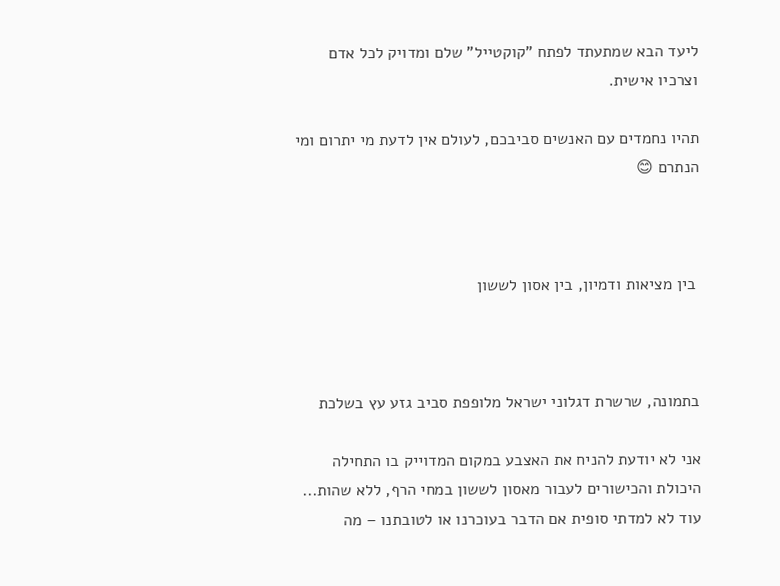ליעד הבא שמתעתד לפתח "קוקטייל" שלם ומדויק לכל אדם וצרכיו אישית.

תהיו נחמדים עם האנשים סביבכם, לעולם אין לדעת מי יתרום ומי הנתרם 😊



 בין מציאות ודמיון, בין אסון לששון



בתמונה, שרשרת דגלוני ישראל מלופפת סביב גזע עץ בשלכת

אני לא יודעת להניח את האצבע במקום המדוייק בו התחילה היכולת והכישורים לעבור מאסון לששון במחי הרף, ללא שהות... עוד לא למדתי סופית אם הדבר בעוכרנו או לטובתנו – מה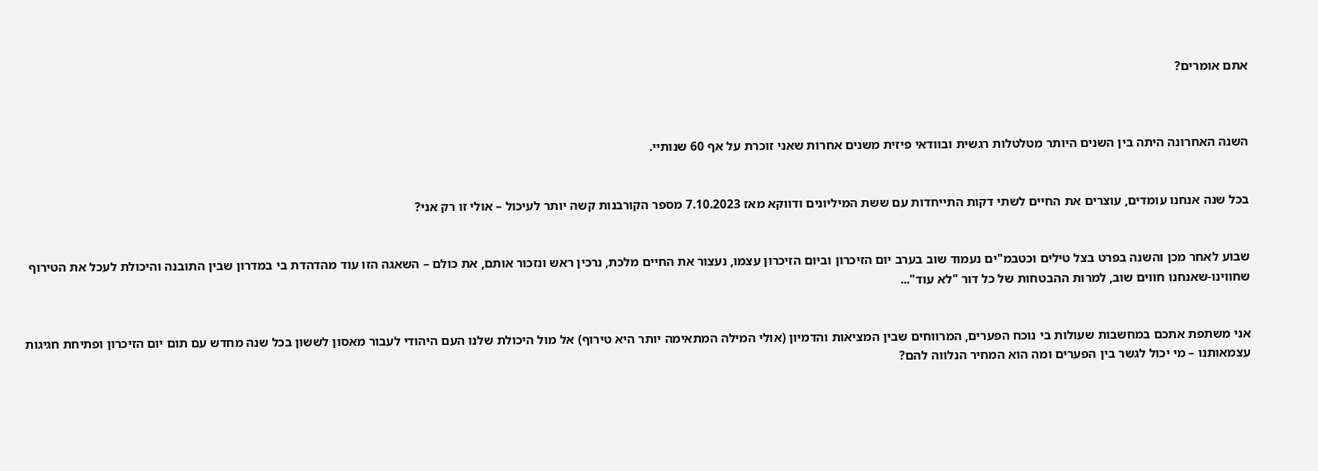אתם אומרים?



השנה האחרונה היתה בין השנים היותר מטלטלות רגשית ובוודאי פיזית משנים אחרות שאני זוכרת על אף 60 שנותיי.


בכל שנה אנחנו עומדים, עוצרים את החיים לשתי דקות התייחדות עם ששת המיליונים ודווקא מאז 7.10.2023 מספר הקורבנות קשה יותר לעיכול – אולי זו רק אני?


שבוע לאחר מכן והשנה בפרט בצל טילים וכטבמ"ים נעמוד שוב בערב יום הזיכרון וביום הזיכרון עצמו, נעצור את החיים מלכת, נרכין ראש ונזכור אותם, את כולם – השאגה הזו עוד מהדהדת בי במדרון שבין התובנה והיכולת לעכל את הטירוף שחווינו-שאנחנו חווים שוב, למרות ההבטחות של כל דור "לא עוד"...


אני משתפת אתכם במחשבות שעולות בי נוכח הפערים, המרווחים שבין המציאות והדמיון (אולי המילה המתאימה יותר היא טירוף) אל מול היכולת שלנו העם היהודי לעבור מאסון לששון בכל שנה מחדש עם תום יום הזיכרון ופתיחת חגיגות עצמאותנו – מי יכול לגשר בין הפערים ומה הוא המחיר הנלווה להם?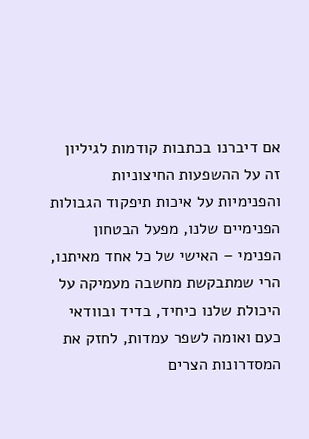אם דיברנו בכתבות קודמות לגיליון זה על ההשפעות החיצוניות והפנימיות על איכות תיפקוד הגבולות הפנימיים שלנו, מפעל הבטחון הפנימי – האישי של כל אחד מאיתנו, הרי שמתבקשת מחשבה מעמיקה על היכולת שלנו כיחיד, בדיד ובוודאי כעם ואומה לשפר עמדות, לחזק את המסדרונות הצרים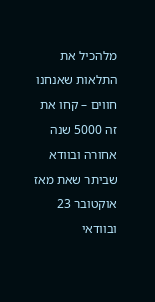מלהכיל את התלאות שאנחנו חווים – קחו את זה 5000 שנה אחורה ובוודא שביתר שאת מאז אוקטובר 23 ובוודאי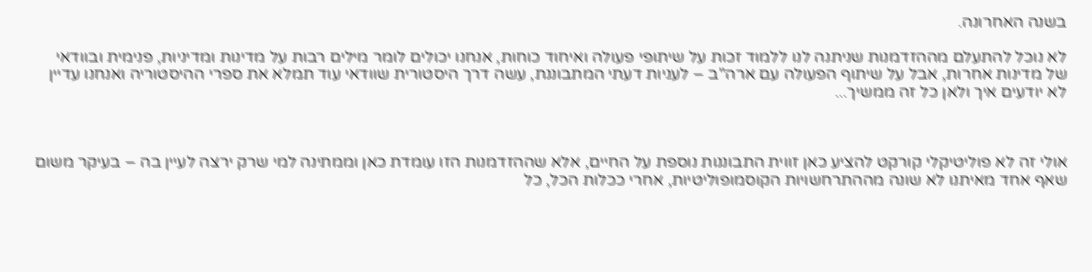בשנה האחרונה.

לא נוכל להתעלם מההזדמנות שניתנה לנו ללמוד זכות על שיתופי פעולה ואיחוד כוחות, אנחנו יכולים לומר מילים רבות על מדינות ומדיניות, פנימית ובוודאי של מדינות אחרות, אבל על שיתוף הפעולה עם ארה"ב – לעניות דעתי המתבוננת, עשה דרך היסטורית שוודאי עוד תמלא את ספרי ההיסטוריה ואנחנו עדיין לא יודעים איך ולאן כל זה ממשיך...



אולי זה לא פוליטיקלי קורקט להציע כאן זווית התבוננות נוספת על החיים, אלא שההזדמנות הזו עומדת כאן וממתינה למי שרק ירצה לעיין בה – בעיקר משום שאף אחד מאיתנו לא שונה מההתרחשויות הקוסמופוליטיות, אחרי ככלות הכל, כל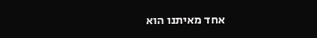אחד מאיתנו הוא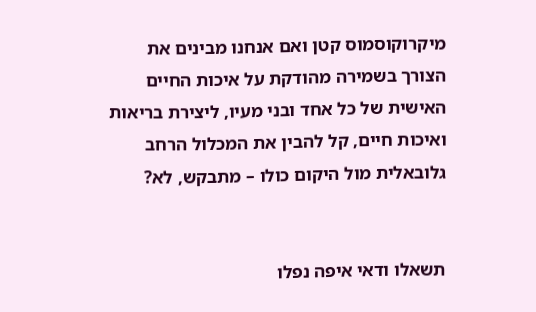מיקרוקוסמוס קטן ואם אנחנו מבינים את הצורך בשמירה מהודקת על איכות החיים האישית של כל אחד ובני מעיו, ליצירת בריאות ואיכות חיים, קל להבין את המכלול הרחב גלובאלית מול היקום כולו – מתבקש, לא?


תשאלו ודאי איפה נפלו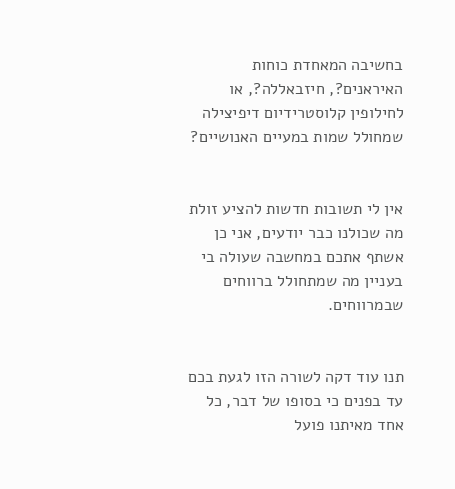בחשיבה המאחדת כוחות האיראנים?, חיזבאללה?, או לחילופין קלוסטרידיום דיפיצילה שמחולל שמות במעיים האנושיים?


אין לי תשובות חדשות להציע זולת מה שכולנו כבר יודעים, אני כן אשתף אתכם במחשבה שעולה בי בעניין מה שמתחולל ברווחים שבמרווחים.


תנו עוד דקה לשורה הזו לגעת בכם עד בפנים כי בסופו של דבר, כל אחד מאיתנו פועל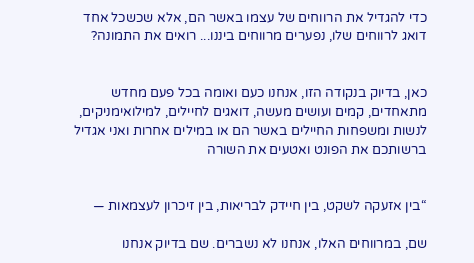כדי להגדיל את הרווחים של עצמו באשר הם, אלא שכשכל אחד דואג לרווחים שלו, נפערים מרווחים ביננו... רואים את התמונה?


כאן, בדיוק בנקודה הזו, אנחנו כעם ואומה בכל פעם מחדש מתאחדים, קמים ועושים מעשה, דואגים לחיילים, למילואימניקים, לנשות ומשפחות החיילים באשר הם או במילים אחרות ואני אגדיל ברשותכם את הפונט ואטעים את השורה


“בין אזעקה לשקט, בין חיידק לבריאות, בין זיכרון לעצמאות —

שם, במרווחים האלו, אנחנו לא נשברים. שם בדיוק אנחנו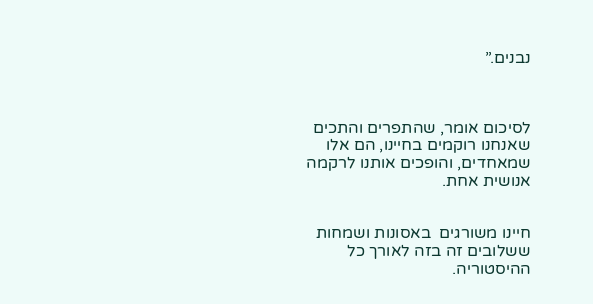נבנים.”



לסיכום אומר, שהתפרים והתכים שאנחנו רוקמים בחיינו, הם אלו שמאחדים, והופכים אותנו לרקמה אנושית אחת.


חיינו משורגים  באסונות ושמחות ששלובים זה בזה לאורך כל ההיסטוריה.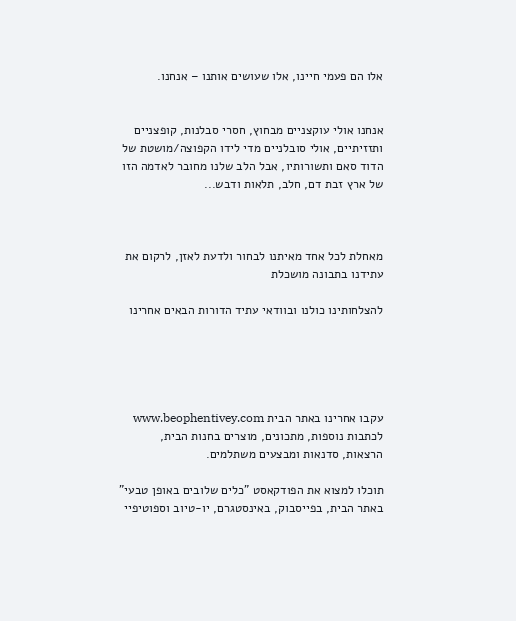אלו הם פעמי חיינו, אלו שעושים אותנו – אנחנו.


אנחנו אולי עוקצניים מבחוץ, חסרי סבלנות, קופצניים ותזזיתיים, אולי סובלניים מדי לידו הקפוצה/מושטת של הדוד סאם ותשורותיו, אבל הלב שלנו מחובר לאדמה הזו של ארץ זבת דם, חלב, תלאות ודבש...



מאחלת לכל אחד מאיתנו לבחור ולדעת לאזן, לרקום את עתידנו בתבונה מושכלת

להצלחותינו כולנו ובוודאי עתיד הדורות הבאים אחרינו





עקבו אחרינו באתר הבית www.beophentivey.com לכתבות נוספות, מתכונים, מוצרים בחנות הבית, הרצאות, סדנאות ומבצעים משתלמים.

תוכלו למצוא את הפודקאסט "כלים שלובים באופן טבעי" באתר הבית, בפייסבוק, באינסטגרם, יו-טיוב וספוטיפיי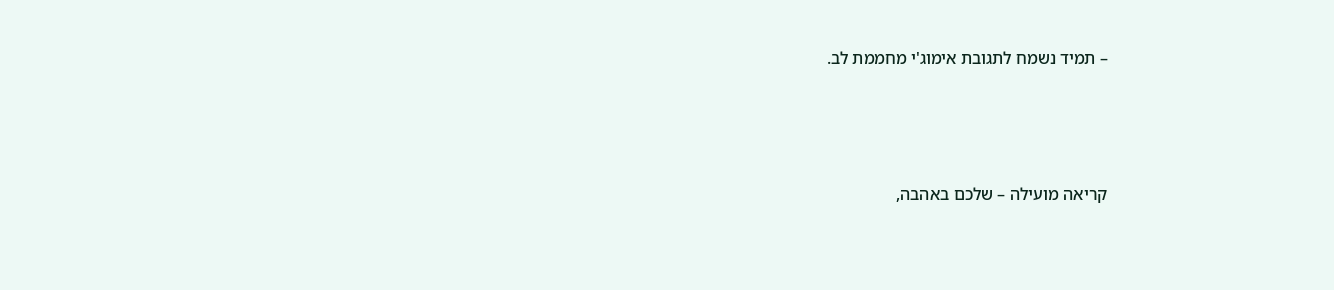– תמיד נשמח לתגובת אימוג'י מחממת לב.





קריאה מועילה – שלכם באהבה,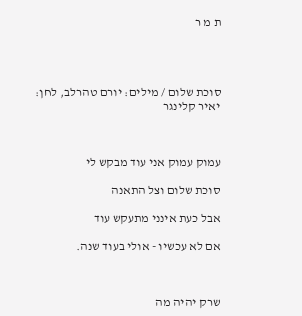ת מ ר




סוכת שלום / מילים: יורם טהרלב, לחן: יאיר קלינגר



עמוק עמוק אני עוד מבקש לי

סוכת שלום וצל התאנה

אבל כעת אינני מתעקש עוד

אם לא עכשיו - אולי בעוד שנה.



שרק יהיה מה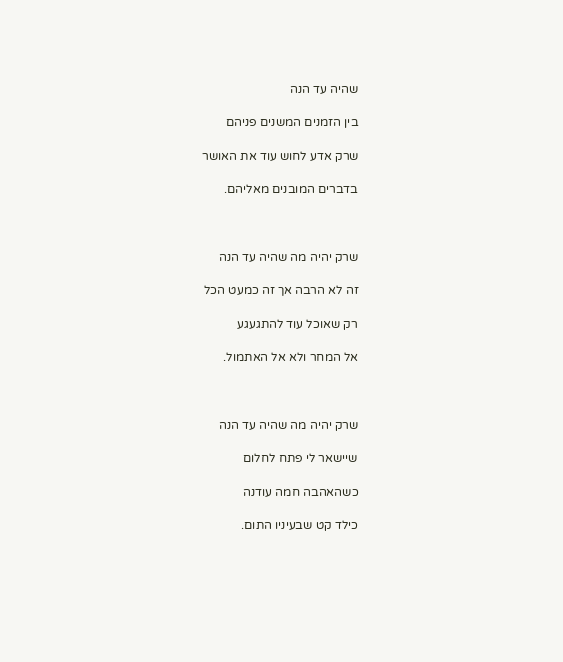שהיה עד הנה

בין הזמנים המשנים פניהם

שרק אדע לחוש עוד את האושר

בדברים המובנים מאליהם.



שרק יהיה מה שהיה עד הנה

זה לא הרבה אך זה כמעט הכל

רק שאוכל עוד להתגעגע

אל המחר ולא אל האתמול.



שרק יהיה מה שהיה עד הנה

שיישאר לי פתח לחלום

כשהאהבה חמה עודנה

כילד קט שבעיניו התום.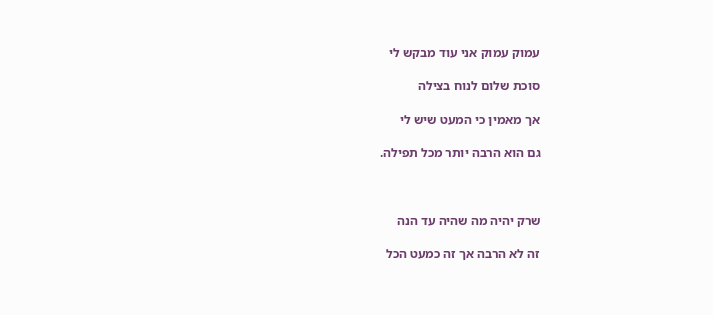עמוק עמוק אני עוד מבקש לי

סוכת שלום לנוח בצילה

אך מאמין כי המעט שיש לי

גם הוא הרבה יותר מכל תפילה.



שרק יהיה מה שהיה עד הנה

זה לא הרבה אך זה כמעט הכל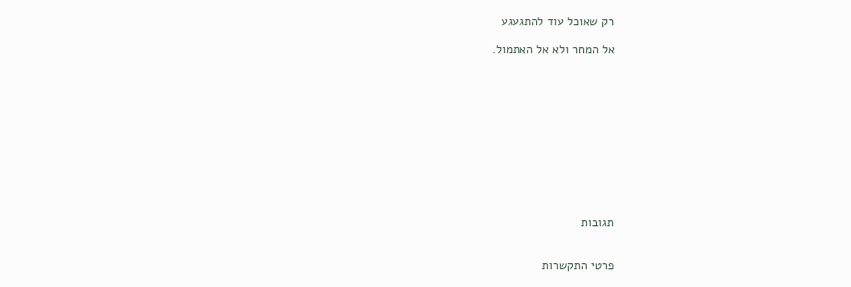רק שאוכל עוד להתגעגע

אל המחר ולא אל האתמול.











תגובות


פרטי התקשרות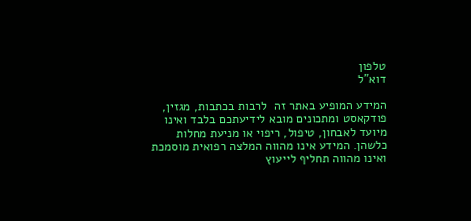טלפון
דוא"ל

המידע המופיע באתר זה  לרבות בכתבות, מגזין, פודקאסט ומתכונים מובא לידיעתכם בלבד ואינו מיועד לאבחון, טיפול, ריפוי או מניעת מחלות כלשהן. המידע אינו מהווה המלצה רפואית מוסמכת ואינו מהווה תחליף לייעוץ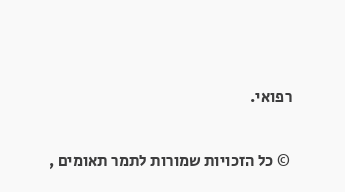רפואי.

 © כל הזכויות שמורות לתמר תאומים ,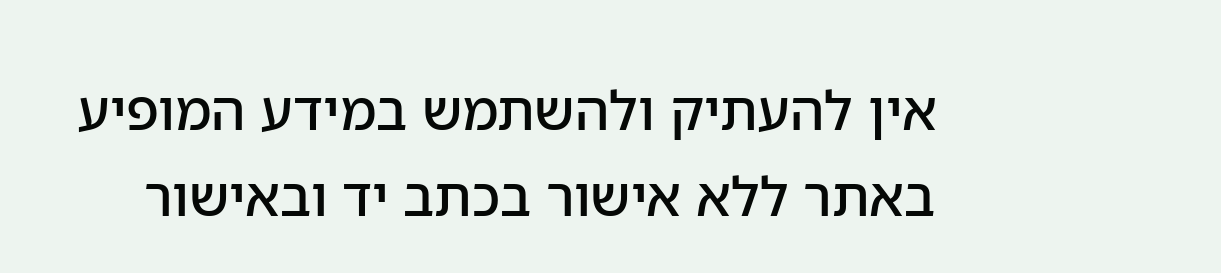אין להעתיק ולהשתמש במידע המופיע באתר ללא אישור בכתב יד ובאישור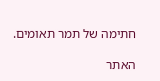חתימה של תמר תאומים.

האתר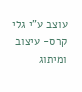עוצב ע"י גלי קרס- עיצוב ומיתוג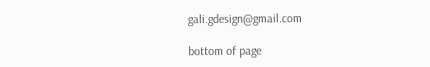gali.gdesign@gmail.com

bottom of page